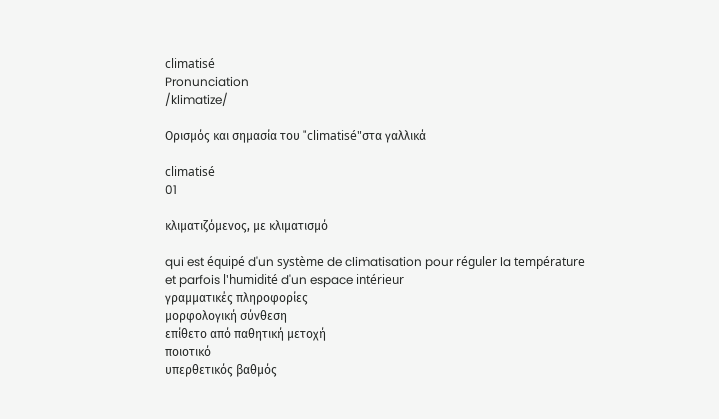climatisé
Pronunciation
/klimatize/

Ορισμός και σημασία του "climatisé"στα γαλλικά

climatisé
01

κλιματιζόμενος, με κλιματισμό

qui est équipé d'un système de climatisation pour réguler la température et parfois l'humidité d'un espace intérieur
γραμματικές πληροφορίες
μορφολογική σύνθεση
επίθετο από παθητική μετοχή
ποιοτικό
υπερθετικός βαθμός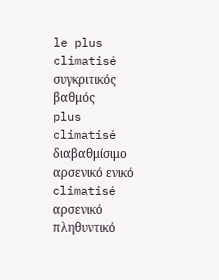le plus climatisé
συγκριτικός βαθμός
plus climatisé
διαβαθμίσιμο
αρσενικό ενικό
climatisé
αρσενικό πληθυντικό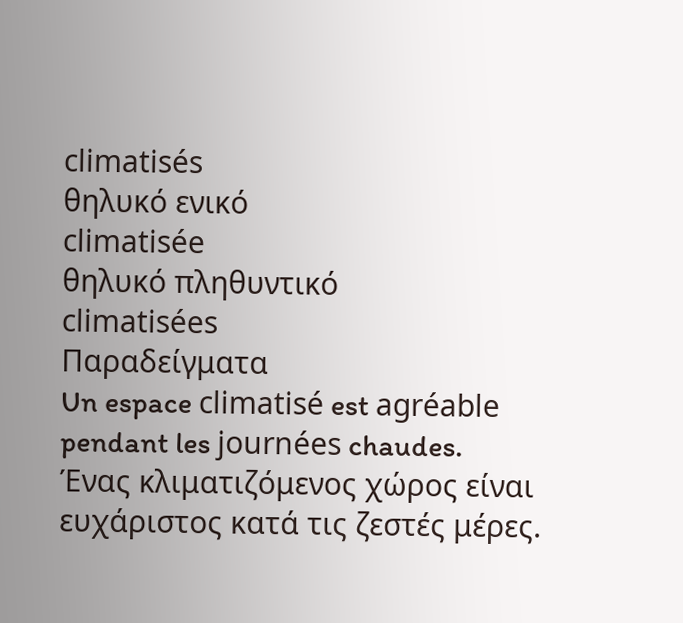climatisés
θηλυκό ενικό
climatisée
θηλυκό πληθυντικό
climatisées
Παραδείγματα
Un espace climatisé est agréable pendant les journées chaudes.
Ένας κλιματιζόμενος χώρος είναι ευχάριστος κατά τις ζεστές μέρες.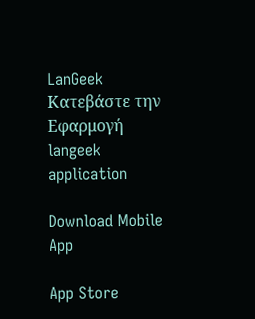LanGeek
Κατεβάστε την Εφαρμογή
langeek application

Download Mobile App

App Store